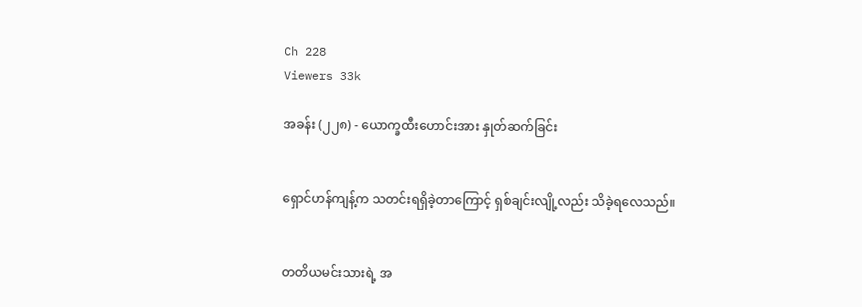Ch 228
Viewers 33k

အခန်း (၂၂၈) - ယောက္ခထီးဟောင်းအား နှုတ်ဆက်ခြင်း


ရှောင်ဟန်ကျန့်က သတင်းရရှိခဲ့တာကြောင့် ရှစ်ချင်းလျို့လည်း သိခဲ့ရလေသည်။


တတိယမင်းသားရဲ့ အ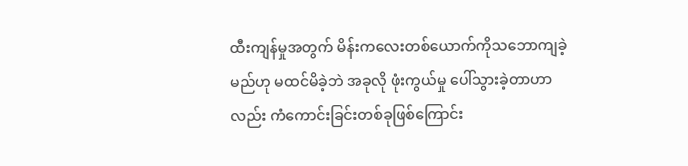ထီးကျန်မှုအတွက် မိန်းကလေးတစ်ယောက်ကိုသဘောကျခဲ့မည်ဟု မထင်မိခဲ့ဘဲ အခုလို ဖုံးကွယ်မှု ပေါ်သွားခဲ့တာဟာလည်း ကံကောင်းခြင်းတစ်ခုဖြစ်ကြောင်း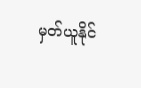မှတ်ယူနိုင်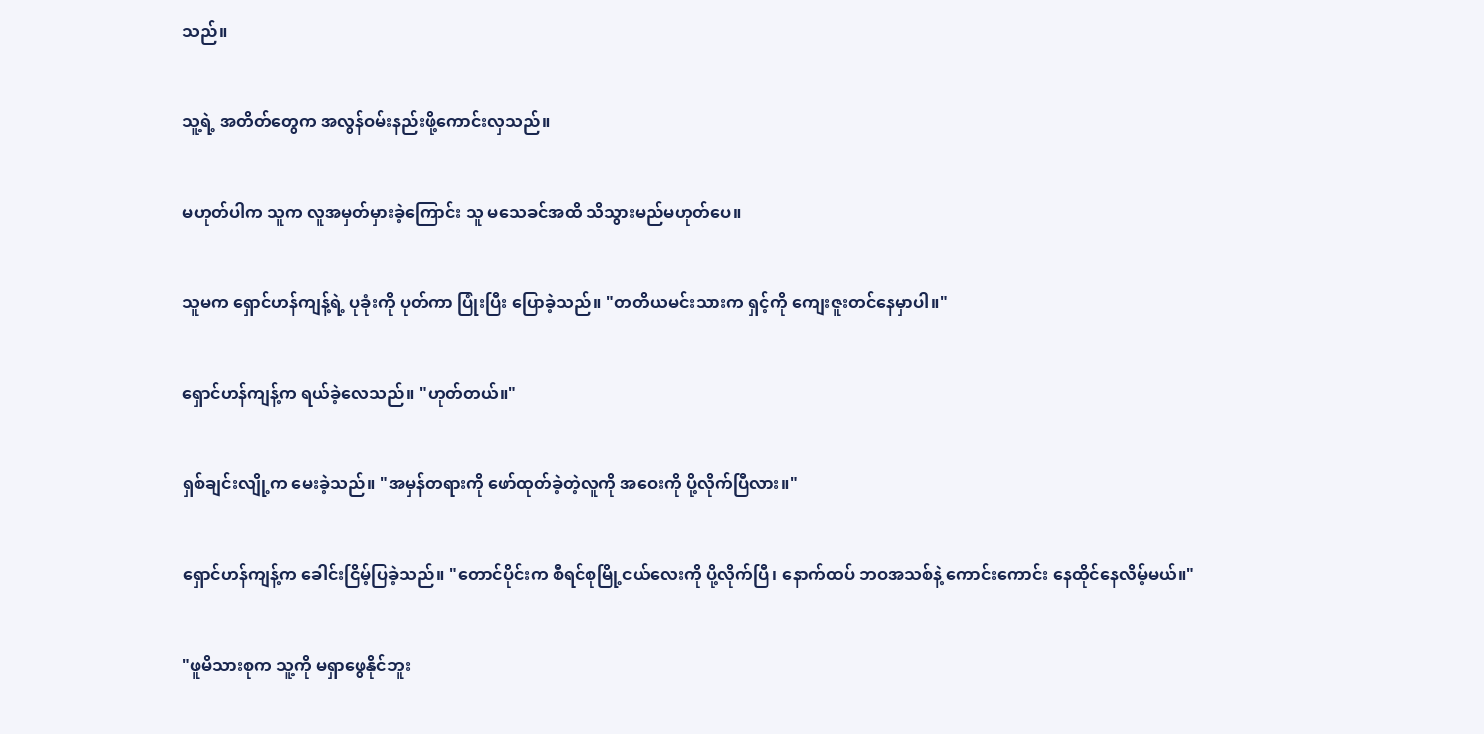သည်။


သူ့ရဲ့ အတိတ်တွေက အလွန်ဝမ်းနည်းဖို့ကောင်းလှသည်။


မဟုတ်ပါက သူက လူအမှတ်မှားခဲ့ကြောင်း သူ မသေခင်အထိ သိသွားမည်မဟုတ်ပေ။


သူမက ရှောင်ဟန်ကျန့်ရဲ့ ပုခုံးကို ပုတ်ကာ ပြုံးပြီး ပြောခဲ့သည်။ "တတိယမင်းသားက ရှင့်ကို ကျေးဇူးတင်နေမှာပါ။"


ရှောင်ဟန်ကျန့်က ရယ်ခဲ့လေသည်။ "ဟုတ်တယ်။"


ရှစ်ချင်းလျို့က မေးခဲ့သည်။ "အမှန်တရားကို ဖော်ထုတ်ခဲ့တဲ့လူကို အဝေးကို ပို့လိုက်ပြီလား။"


ရှောင်ဟန်ကျန့်က ခေါင်းငြိမ့်ပြခဲ့သည်။ "တောင်ပိုင်းက စီရင်စုမြို့ငယ်လေးကို ပို့လိုက်ပြီ၊ နောက်ထပ် ဘဝအသစ်နဲ့ ကောင်းကောင်း နေထိုင်နေလိမ့်မယ်။"


"ဖူမိသားစုက သူ့ကို မရှာဖွေနိုင်ဘူး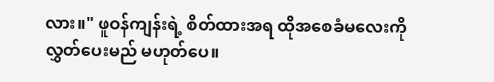လား။" ဖူဝန်ကျန်းရဲ့ စိတ်ထားအရ ထိုအစေခံမလေးကို လွှတ်ပေးမည် မဟုတ်ပေ။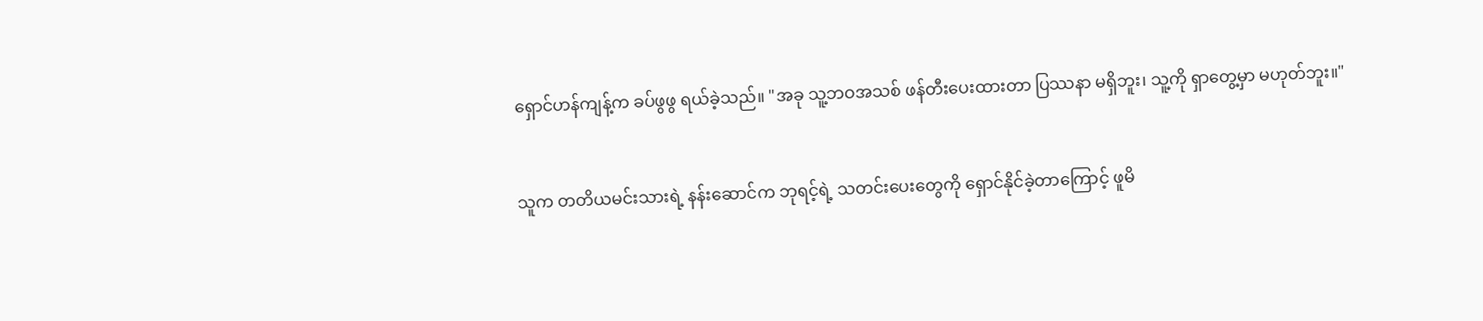ရှောင်ဟန်ကျန့်က ခပ်ဖွဖွ ရယ်ခဲ့သည်။ "အခု သူ့ဘဝအသစ် ဖန်တီးပေးထားတာ ပြဿနာ မရှိဘူး၊ သူ့ကို ရှာတွေ့မှာ မဟုတ်ဘူး။"


သူက တတိယမင်းသားရဲ့ နန်းဆောင်က ဘုရင့်ရဲ့ သတင်းပေးတွေကို ရှောင်နိုင်ခဲ့တာကြောင့် ဖူမိ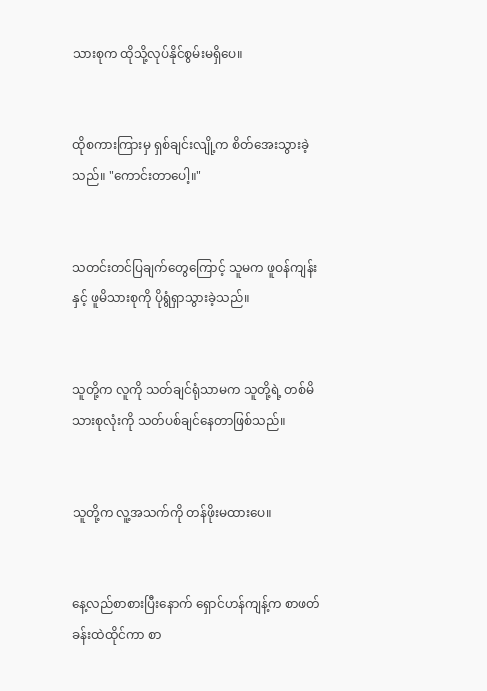သားစုက ထိုသို့လုပ်နိုင်စွမ်းမရှိပေ။


ထိုစကားကြားမှ ရှစ်ချင်းလျို့က စိတ်အေးသွားခဲ့သည်။ "ကောင်းတာပေါ့။"


သတင်းတင်ပြချက်တွေကြောင့် သူမက ဖူဝန်ကျန်းနှင့် ဖူမိသားစုကို ပိုရွံရှာသွားခဲ့သည်။


သူတို့က လူကို သတ်ချင်ရုံသာမက သူတို့ရဲ့ တစ်မိသားစုလုံးကို သတ်ပစ်ချင်နေတာဖြစ်သည်။


သူတို့က လူ့အသက်ကို တန်ဖိုးမထားပေ။


နေ့လည်စာစားပြီးနောက် ရှောင်ဟန်ကျန့်က စာဖတ်ခန်းထဲထိုင်ကာ စာ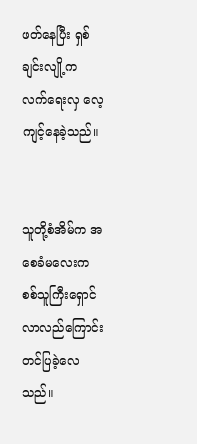ဖတ်နေပြီး ရှစ်ချင်းလျို့က လက်ရေးလှ လေ့ကျင့်နေခဲ့သည်။


သူတို့စံအိမ်က အစေခံမလေးက စစ်သူကြီးရှောင် လာလည်ကြောင်း တင်ပြခဲ့လေသည်။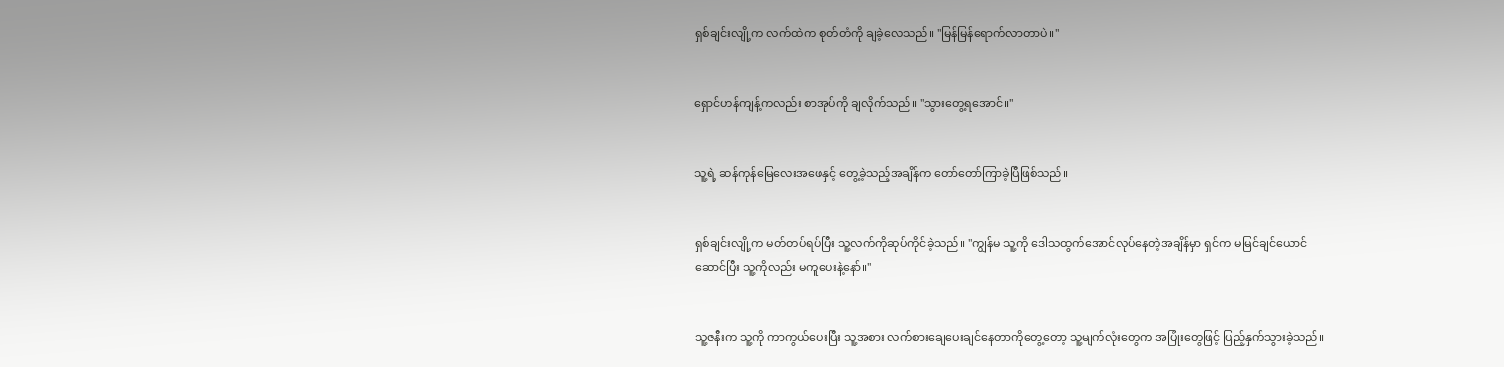ရှစ်ချင်းလျို့က လက်ထဲက စုတ်တံကို ချခဲ့လေသည်။ "မြန်မြန်ရောက်လာတာပဲ။"


ရှောင်ဟန်ကျန့်ကလည်း စာအုပ်ကို ချလိုက်သည်။ "သွားတွေ့ရအောင်။"


သူ့ရဲ့ ဆန်ကုန်မြေလေးအဖေနှင့် တွေ့ခဲ့သည့်အချိန်က တော်တော်ကြာခဲ့ပြီဖြစ်သည်။


ရှစ်ချင်းလျို့က မတ်တပ်ရပ်ပြီး သူ့လက်ကိုဆုပ်ကိုင်ခဲ့သည်။ "ကျွန်မ သူ့ကို ဒေါသထွက်အောင်လုပ်နေတဲ့အချိန်မှာ ရှင်က မမြင်ချင်ယောင်ဆောင်ပြီး သူ့ကိုလည်း မကူပေးနဲ့နော်။"


သူ့ဇနီးက သူ့ကို ကာကွယ်ပေးပြီး သူ့အစား လက်စားချေပေးချင်နေတာကိုတွေ့တော့ သူ့မျက်လုံးတွေက အပြုံးတွေဖြင့် ပြည့်နှက်သွားခဲ့သည်။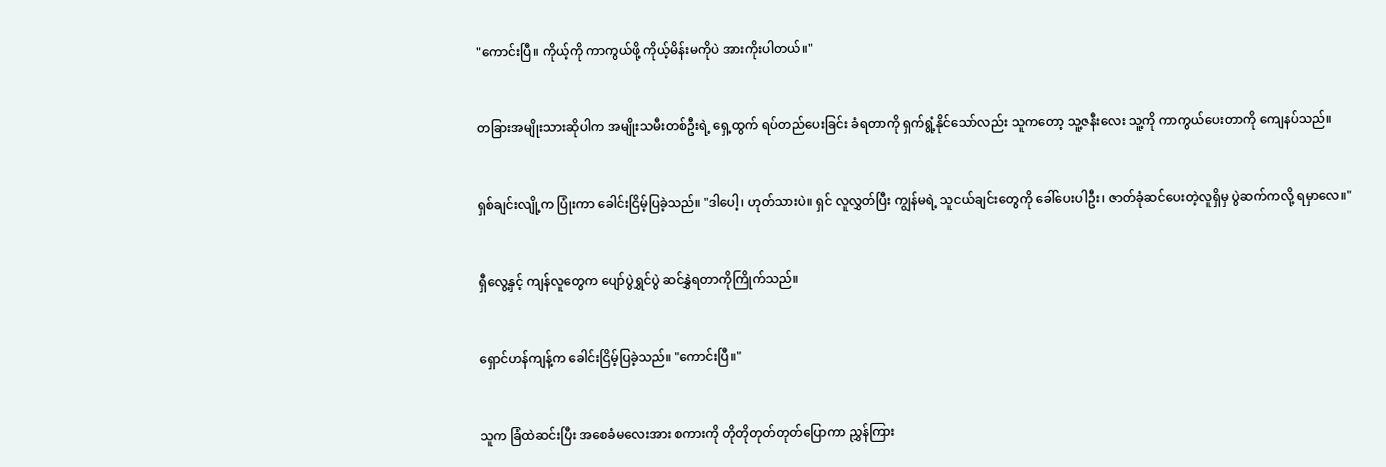"ကောင်းပြီ။ ကိုယ့်ကို ကာကွယ်ဖို့ ကိုယ့်မိန်းမကိုပဲ အားကိုးပါတယ်။"


တခြားအမျိုးသားဆိုပါက အမျိုးသမီးတစ်ဦးရဲ့ ရှေ့ထွက် ရပ်တည်ပေးခြင်း ခံရတာကို ရှက်ရွံ့နိုင်သော်လည်း သူကတော့ သူ့ဇနီးလေး သူ့ကို ကာကွယ်ပေးတာကို ကျေနပ်သည်။


ရှစ်ချင်းလျို့က ပြုံးကာ ခေါင်းငြိမ့်ပြခဲ့သည်။ "ဒါပေါ့၊ ဟုတ်သားပဲ။ ရှင် လူလွှတ်ပြီး ကျွန်မရဲ့ သူငယ်ချင်းတွေကို ခေါ်ပေးပါဦး၊ ဇာတ်ခုံဆင်ပေးတဲ့လူရှိမှ ပွဲဆက်ကလို့ ရမှာလေ။"


ရှီလွေ့နှင့် ကျန်လူတွေက ပျော်ပွဲရွှင်ပွဲ ဆင်နွှဲရတာကိုကြိုက်သည်။


ရှောင်ဟန်ကျန့်က ခေါင်းငြိမ့်ပြခဲ့သည်။ "ကောင်းပြီ။"


သူက ခြံထဲဆင်းပြီး အစေခံမလေးအား စကားကို တိုတိုတုတ်တုတ်ပြောကာ ညွှန်ကြား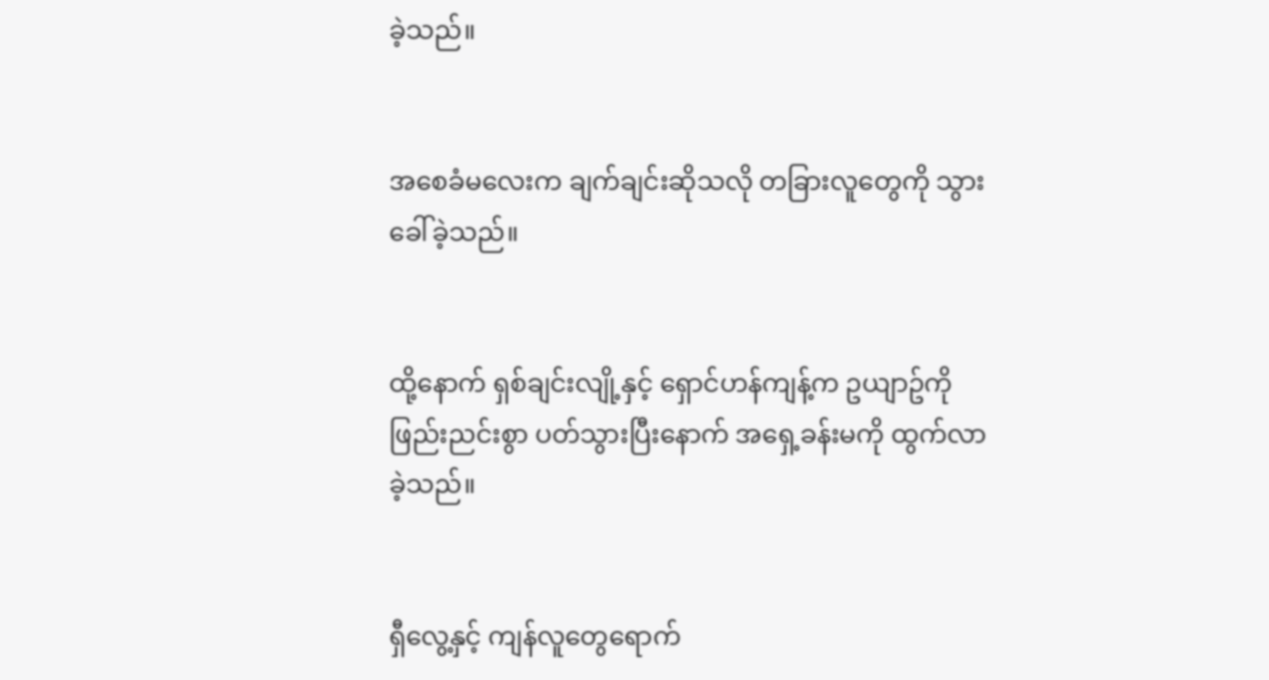ခဲ့သည်။


အစေခံမလေးက ချက်ချင်းဆိုသလို တခြားလူတွေကို သွားခေါ်ခဲ့သည်။


ထို့နောက် ရှစ်ချင်းလျို့နှင့် ရှောင်ဟန်ကျန့်က ဥယျာဥ်ကို ဖြည်းညင်းစွာ ပတ်သွားပြီးနောက် အရှေ့ခန်းမကို ထွက်လာခဲ့သည်။


ရှီလွေ့နှင့် ကျန်လူတွေရောက်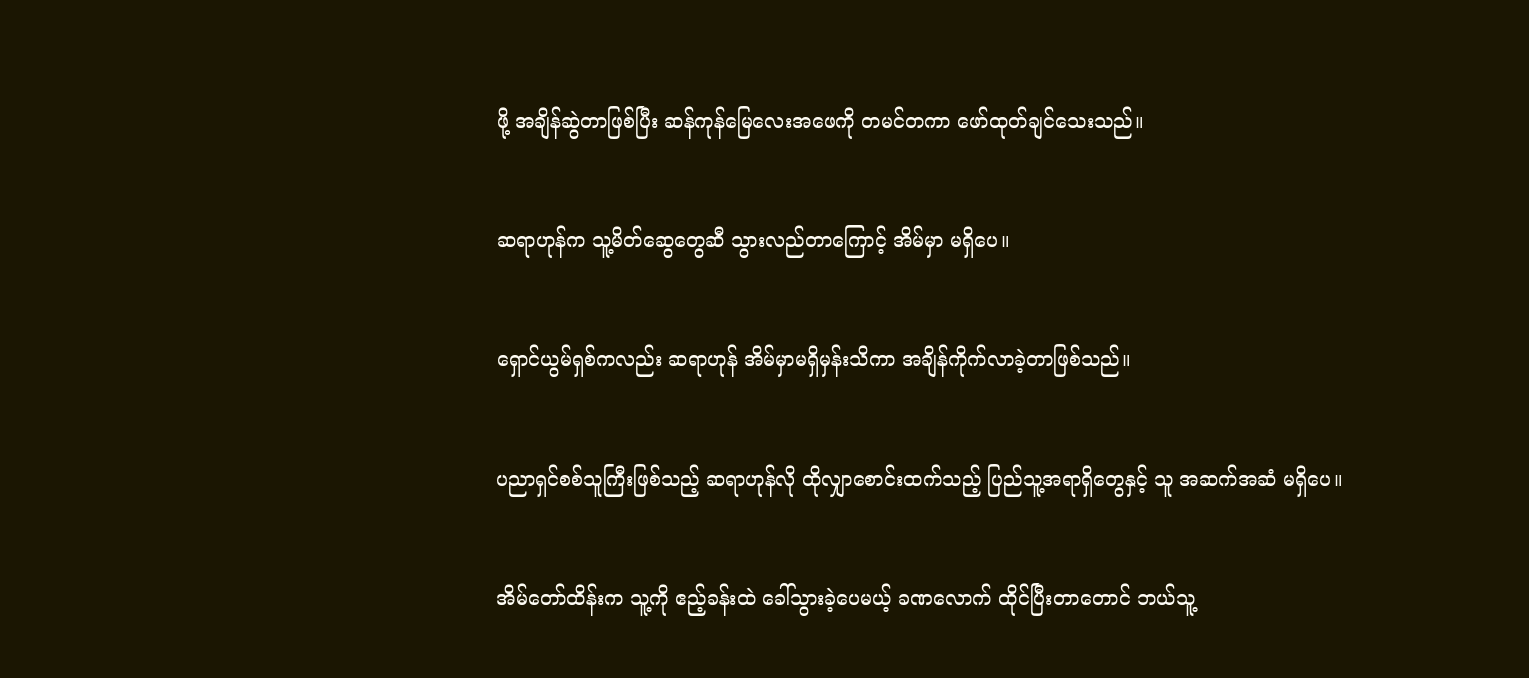ဖို့ အချိန်ဆွဲတာဖြစ်ပြီး ဆန်ကုန်မြေလေးအဖေကို တမင်တကာ ဖော်ထုတ်ချင်သေးသည်။


ဆရာဟုန်က သူ့မိတ်ဆွေတွေဆီ သွားလည်တာကြောင့် အိမ်မှာ မရှိပေ။


ရှောင်ယွမ်ရှစ်ကလည်း ဆရာဟုန် အိမ်မှာမရှိမှန်းသိကာ အချိန်ကိုက်လာခဲ့တာဖြစ်သည်။


ပညာရှင်စစ်သူကြီးဖြစ်သည့် ဆရာဟုန်လို ထိုလျှာစောင်းထက်သည့် ပြည်သူ့အရာရှိတွေနှင့် သူ အဆက်အဆံ မရှိပေ။


အိမ်တော်ထိန်းက သူ့ကို ဧည့်ခန်းထဲ ခေါ်သွားခဲ့ပေမယ့် ခဏလောက် ထိုင်ပြီးတာတောင် ဘယ်သူ့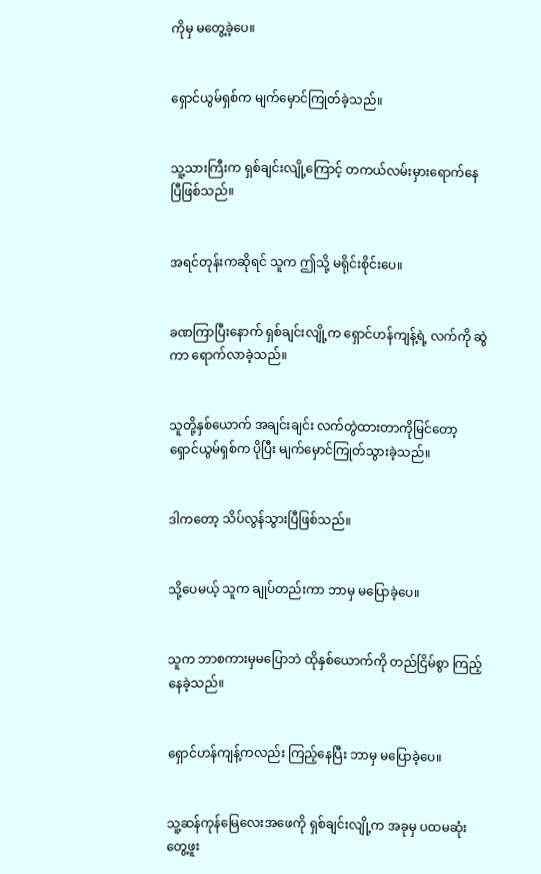ကိုမှ မတွေ့ခဲ့ပေ။


ရှောင်ယွမ်ရှစ်က မျက်မှောင်ကြုတ်ခဲ့သည်။


သူ့သားကြီးက ရှစ်ချင်းလျို့ကြောင့် တကယ်လမ်းမှားရောက်နေပြီဖြစ်သည်။


အရင်တုန်းကဆိုရင် သူက ဤသို့ မရိုင်းစိုင်းပေ။


ခဏကြာပြီးနောက် ရှစ်ချင်းလျို့က ရှောင်ဟန်ကျန့်ရဲ့ လက်ကို ဆွဲကာ ရောက်လာခဲ့သည်။


သူတို့နှစ်ယောက် အချင်းချင်း လက်တွဲထားတာကိုမြင်တော့ ရှောင်ယွမ်ရှစ်က ပိုပြီး မျက်မှောင်ကြုတ်သွားခဲ့သည်။


ဒါကတော့ သိပ်လွန်သွားပြီဖြစ်သည်။


သို့ပေမယ့် သူက ချုပ်တည်းကာ ဘာမှ မပြောခဲ့ပေ။


သူက ဘာစကားမှမပြောဘဲ ထိုနှစ်ယောက်ကို တည်ငြိမ်စွာ ကြည့်နေခဲ့သည်။


ရှောင်ဟန်ကျန့်ကလည်း ကြည့်နေပြီး ဘာမှ မပြောခဲ့ပေ။


သူ့ဆန်ကုန်မြေလေးအဖေကို ရှစ်ချင်းလျို့က အခုမှ ပထမဆုံး တွေ့ဖူး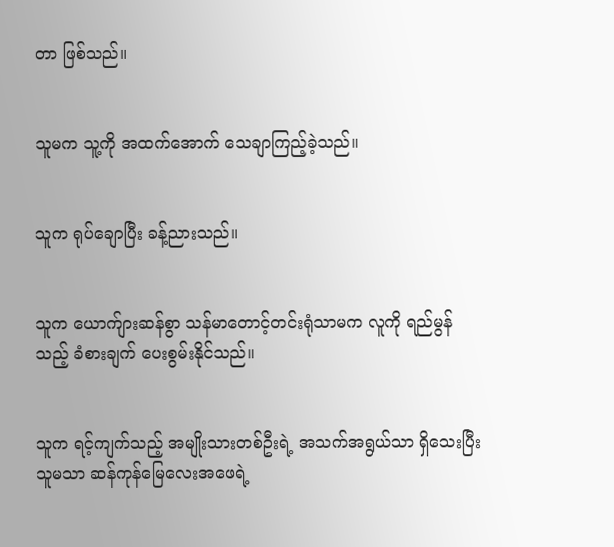တာ ဖြစ်သည်။


သူမက သူ့ကို အထက်အောက် သေချာကြည့်ခဲ့သည်။


သူက ရုပ်ချောပြီး ခန့်ညားသည်။


သူက ယောက်ျားဆန်စွာ သန်မာတောင့်တင်းရုံသာမက လူကို ရည်မွန်သည့် ခံစားချက် ပေးစွမ်းနိုင်သည်။


သူက ရင့်ကျက်သည့် အမျိုးသားတစ်ဦးရဲ့ အသက်အရွယ်သာ ရှိသေးပြီး သူမသာ ဆန်ကုန်မြေလေးအဖေရဲ့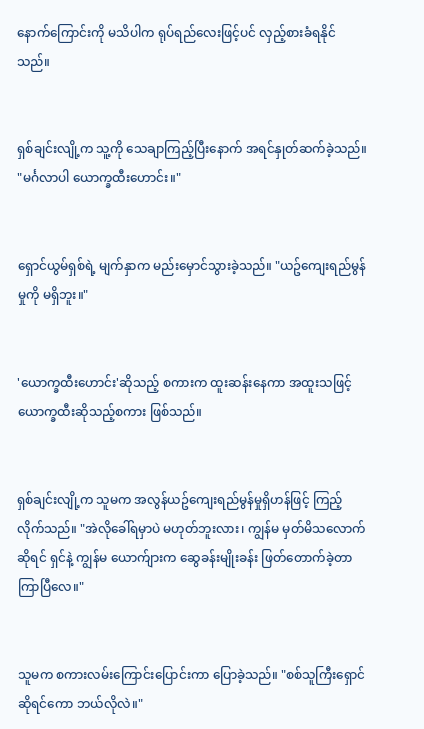နောက်ကြောင်းကို မသိပါက ရုပ်ရည်လေးဖြင့်ပင် လှည့်စားခံရနိုင်သည်။


ရှစ်ချင်းလျို့က သူ့ကို သေချာကြည့်ပြီးနောက် အရင်နှုတ်ဆက်ခဲ့သည်။ "မင်္ဂလာပါ ယောက္ခထီးဟောင်း။"


ရှောင်ယွမ်ရှစ်ရဲ့ မျက်နှာက မည်းမှောင်သွားခဲ့သည်။ "ယဥ်ကျေးရည်မွန်မှုကို မရှိဘူး။"


'ယောက္ခထီးဟောင်း'ဆိုသည့် စကားက ထူးဆန်းနေကာ အထူးသဖြင့် ယောက္ခထီးဆိုသည့်စကား ဖြစ်သည်။


ရှစ်ချင်းလျို့က သူမက အလွန်ယဥ်ကျေးရည်မွန်မှုရှိဟန်ဖြင့် ကြည့်လိုက်သည်။ "အဲလိုခေါ်ရမှာပဲ မဟုတ်ဘူးလား၊ ကျွန်မ မှတ်မိသလောက်ဆိုရင် ရှင်နဲ့ ကျွန်မ ယောက်ျားက ဆွေခန်းမျိုးခန်း ဖြတ်တောက်ခဲ့တာ ကြာပြီလေ။"


သူမက စကားလမ်းကြောင်းပြောင်းကာ ပြောခဲ့သည်။ "စစ်သူကြီးရှောင်ဆိုရင်ကော ဘယ်လိုလဲ။"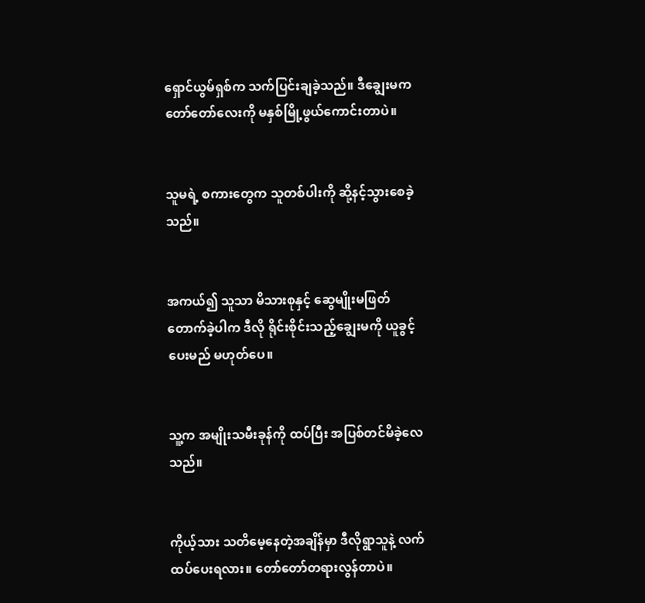ရှောင်ယွမ်ရှစ်က သက်ပြင်းချခဲ့သည်။ ဒီချွေးမက တော်တော်လေးကို မနှစ်မြို့ဖွယ်ကောင်းတာပဲ။


သူမရဲ့ စကားတွေက သူတစ်ပါးကို ဆို့နင့်သွားစေခဲ့သည်။


အကယ်၍ သူသာ မိသားစုနှင့် ဆွေမျိုးမဖြတ်တောက်ခဲ့ပါက ဒီလို ရိုင်းစိုင်းသည့်ချွေးမကို ယူခွင့်ပေးမည် မဟုတ်ပေ။


သူ့က အမျိုးသမီးခုန်ကို ထပ်ပြီး အပြစ်တင်မိခဲ့လေသည်။


ကိုယ့်သား သတိမေ့နေတဲ့အချိန်မှာ ဒီလိုရွာသူနဲ့ လက်ထပ်ပေးရလား။ တော်တော်တရားလွန်တာပဲ။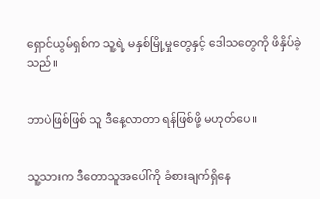ရှောင်ယွမ်ရှစ်က သူ့ရဲ့ မနှစ်မြို့မှုတွေနှင့် ဒေါသတွေကို ဖိနှိပ်ခဲ့သည်။


ဘာပဲဖြစ်ဖြစ် သူ ဒီနေ့လာတာ ရန်ဖြစ်ဖို့ မဟုတ်ပေ။


သူ့သားက ဒီတောသူအပေါ်ကို ခံစားချက်ရှိနေ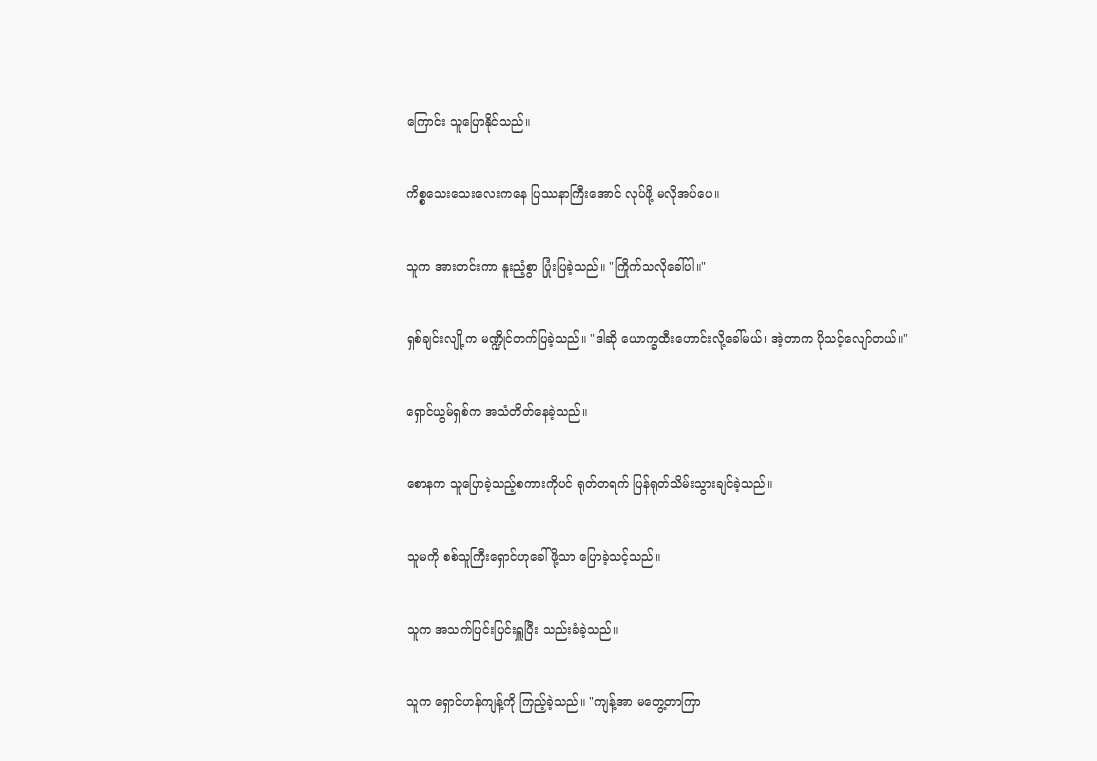ကြောင်း သူပြောနိုင်သည်။


ကိစ္စသေးသေးလေးကနေ ပြဿနာကြီးအောင် လုပ်ဖို့ မလိုအပ်ပေ။


သူက အားတင်းကာ နူးညံ့စွာ ပြုံးပြခဲ့သည်။ "ကြိုက်သလိုခေါ်ပါ။"


ရှစ်ချင်းလျို့က မဏ္ဍိုင်တက်ပြခဲ့သည်။ "ဒါဆို ယောက္ခထီးဟောင်းလို့ခေါ်မယ်၊ အဲ့တာက ပိုသင့်လျော်တယ်။"


ရှောင်ယွမ်ရှစ်က အသံတိတ်နေခဲ့သည်။


စောနက သူပြောခဲ့သည့်စကားကိုပင် ရုတ်တရက် ပြန်ရုတ်သိမ်းသွားချင်ခဲ့သည်။


သူမကို စစ်သူကြီးရှောင်ဟုခေါ်ဖို့သာ ပြောခဲ့သင့်သည်။


သူက အသက်ပြင်းပြင်းရှူပြီး သည်းခံခဲ့သည်။


သူက ရှောင်ဟန်ကျန့်ကို ကြည့်ခဲ့သည်။ "ကျန့်အာ မတွေ့တာကြာ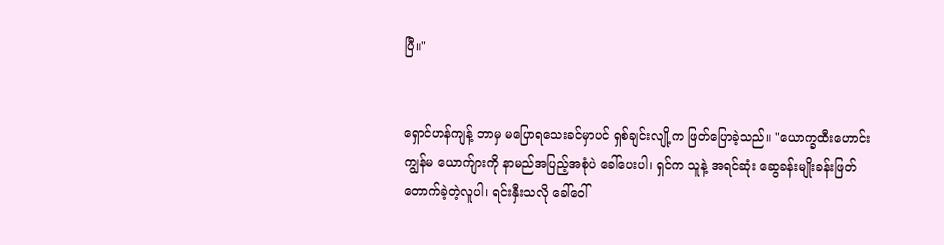ပြီ။"


ရှောင်ဟန်ကျန့် ဘာမှ မပြောရသေးခင်မှာပင် ရှစ်ချင်းလျို့က ဖြတ်ပြောခဲ့သည်။ "ယောက္ခထီးဟောင်း ကျွန်မ ယောက်ျားကို နာမည်အပြည့်အစုံပဲ ခေါ်ပေးပါ၊ ရှင်က သူနဲ့ အရင်ဆုံး ဆွေခန်းမျိုးခန်းဖြတ်တောက်ခဲ့တဲ့လူပါ၊ ရင်းနှီးသလို ခေါ်ဝေါ်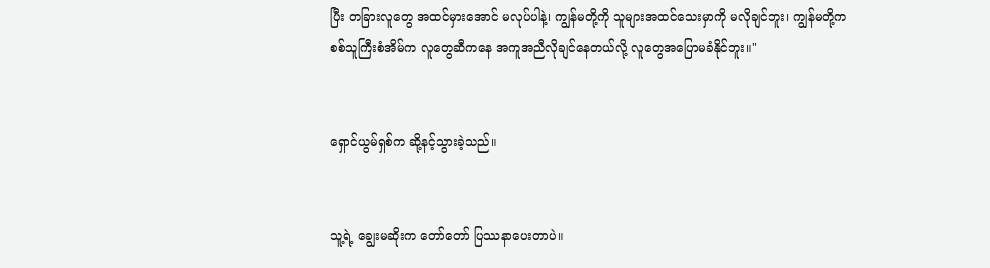ပြီး တခြားလူတွေ အထင်မှားအောင် မလုပ်ပါနဲ့၊ ကျွန်မတို့ကို သူများအထင်သေးမှာကို မလိုချင်ဘူး၊ ကျွန်မတို့က စစ်သူကြီးစံအိမ်က လူတွေဆီကနေ အကူအညီလိုချင်နေတယ်လို့ လူတွေအပြောမခံနိုင်ဘူး။"


ရှောင်ယွမ်ရှစ်က ဆို့နင့်သွားခဲ့သည်။


သူ့ရဲ့ ချွေးမဆိုးက တော်တော် ပြဿနာပေးတာပဲ။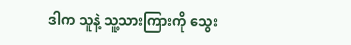ဒါက သူနဲ့ သူ့သားကြားကို သွေး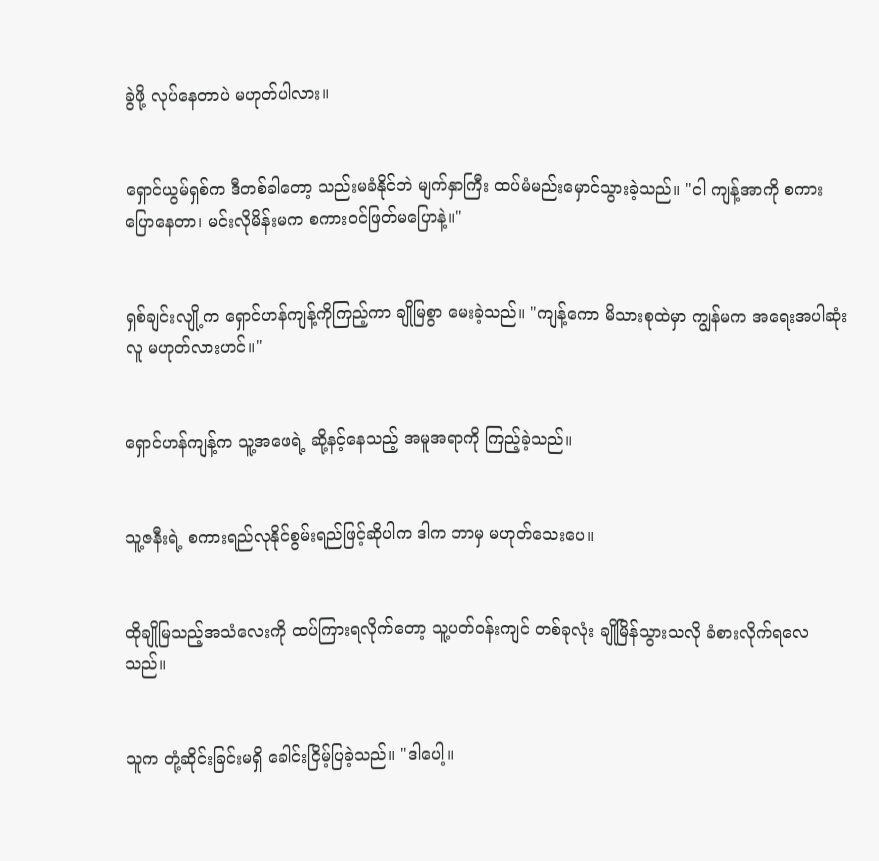ခွဲဖို့ လုပ်နေတာပဲ မဟုတ်ပါလား။


ရှောင်ယွမ်ရှစ်က ဒီတစ်ခါတော့ သည်းမခံနိုင်ဘဲ မျက်နှာကြီး ထပ်မံမည်းမှောင်သွားခဲ့သည်။ "ငါ ကျန့်အာကို စကားပြောနေတာ၊ မင်းလိုမိန်းမက စကားဝင်ဖြတ်မပြောနဲ့။"


ရှစ်ချင်းလျို့က ရှောင်ဟန်ကျန့်ကိုကြည့်ကာ ချိုမြစွာ မေးခဲ့သည်။ "ကျန့်ကော မိသားစုထဲမှာ ကျွန်မက အရေးအပါဆုံးလူ မဟုတ်လားဟင်။"


ရှောင်ဟန်ကျန့်က သူ့အဖေရဲ့ ဆို့နင့်နေသည့် အမူအရာကို ကြည့်ခဲ့သည်။


သူ့ဇနီးရဲ့ စကားရည်လုနိုင်စွမ်းရည်ဖြင့်ဆိုပါက ဒါက ဘာမှ မဟုတ်သေးပေ။


ထိုချိုမြသည့်အသံလေးကို ထပ်ကြားရလိုက်တော့ သူ့ပတ်ဝန်းကျင် တစ်ခုလုံး ချိုမြိန်သွားသလို ခံစားလိုက်ရလေသည်။


သူက တုံ့ဆိုင်းခြင်းမရှိ ခေါင်းငြိမ့်ပြခဲ့သည်။ "ဒါပေါ့။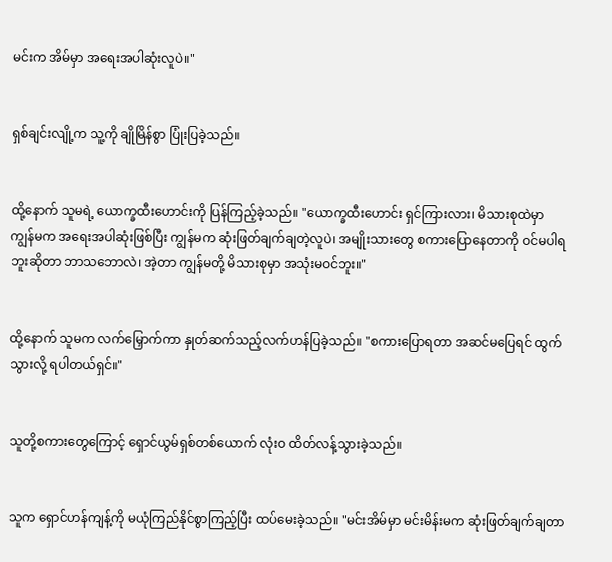မင်းက အိမ်မှာ အရေးအပါဆုံးလူပဲ။"


ရှစ်ချင်းလျို့က သူ့ကို ချိုမြိန်စွာ ပြုံးပြခဲ့သည်။


ထို့နောက် သူမရဲ့ ယောက္ခထီးဟောင်းကို ပြန်ကြည့်ခဲ့သည်။ "ယောက္ခထီးဟောင်း ရှင်ကြားလား၊ မိသားစုထဲမှာ ကျွန်မက အရေးအပါဆုံးဖြစ်ပြီး ကျွန်မက ဆုံးဖြတ်ချက်ချတဲ့လူပဲ၊ အမျိုးသားတွေ စကားပြောနေတာကို ဝင်မပါရဘူးဆိုတာ ဘာသဘောလဲ၊ အဲ့တာ ကျွန်မတို့ မိသားစုမှာ အသုံးမဝင်ဘူး။"


ထို့နောက် သူမက လက်မြှောက်ကာ နှုတ်ဆက်သည့်လက်ဟန်ပြခဲ့သည်။ "စကားပြောရတာ အဆင်မပြေရင် ထွက်သွားလို့ ရပါတယ်ရှင်။"


သူတို့စကားတွေကြောင့် ရှောင်ယွမ်ရှစ်တစ်ယောက် လုံးဝ ထိတ်လန့်သွားခဲ့သည်။


သူက ရှောင်ဟန်ကျန့်ကို မယုံကြည်နိုင်စွာကြည့်ပြီး ထပ်မေးခဲ့သည်။ "မင်းအိမ်မှာ မင်းမိန်းမက ဆုံးဖြတ်ချက်ချတာ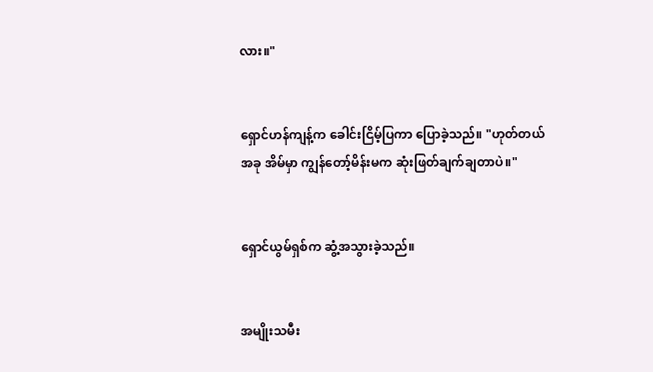လား။"


ရှောင်ဟန်ကျန့်က ခေါင်းငြိမ့်ပြကာ ပြောခဲ့သည်။ "ဟုတ်တယ် အခု အိမ်မှာ ကျွန်တော့်မိန်းမက ဆုံးဖြတ်ချက်ချတာပဲ။"


ရှောင်ယွမ်ရှစ်က ဆွံ့အသွားခဲ့သည်။


အမျိုးသမီး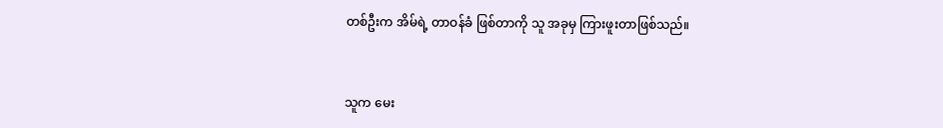တစ်ဦးက အိမ်ရဲ့ တာဝန်ခံ ဖြစ်တာကို သူ အခုမှ ကြားဖူးတာဖြစ်သည်။


သူက မေး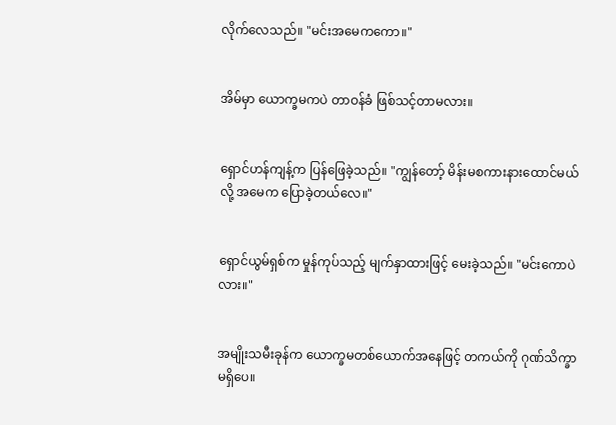လိုက်လေသည်။ "မင်းအမေကကော။"


အိမ်မှာ ယောက္ခမကပဲ တာဝန်ခံ ဖြစ်သင့်တာမလား။


ရှောင်ဟန်ကျန့်က ပြန်ဖြေခဲ့သည်။ "ကျွန်တော့် မိန်းမစကားနားထောင်မယ်လို့ အမေက ပြောခဲ့တယ်လေ။"


ရှောင်ယွမ်ရှစ်က မှုန်ကုပ်သည့် မျက်နှာထားဖြင့် မေးခဲ့သည်။ "မင်းကောပဲလား။"


အမျိုးသမီးခုန်က ယောက္ခမတစ်ယောက်အနေဖြင့် တကယ်ကို ဂုဏ်သိက္ခာ မရှိပေ။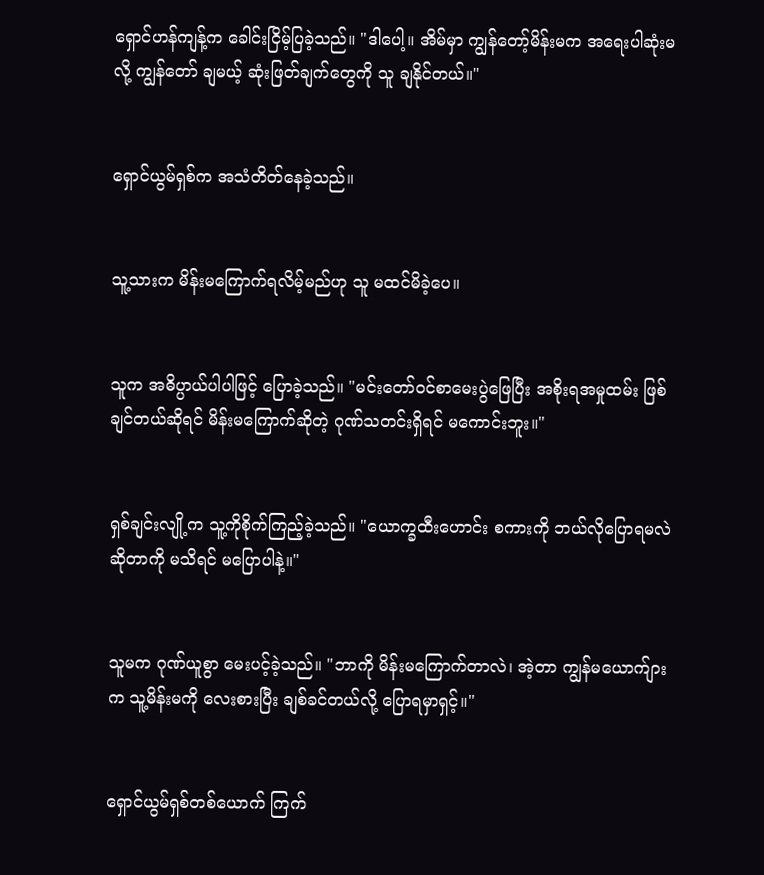ရှောင်ဟန်ကျန့်က ခေါင်းငြိမ့်ပြခဲ့သည်။ "ဒါပေါ့။ အိမ်မှာ ကျွန်တော့်မိန်းမက အရေးပါဆုံးမလို့ ကျွန်တော် ချမယ့် ဆုံးဖြတ်ချက်တွေကို သူ ချနိုင်တယ်။"


ရှောင်ယွမ်ရှစ်က အသံတိတ်နေခဲ့သည်။


သူ့သားက မိန်းမကြောက်ရလိမ့်မည်ဟု သူ မထင်မိခဲ့ပေ။


သူက အဓိပ္ပာယ်ပါပါဖြင့် ပြောခဲ့သည်။ "မင်းတော်ဝင်စာမေးပွဲဖြေပြီး အစိုးရအမှုထမ်း ဖြစ်ချင်တယ်ဆိုရင် မိန်းမကြောက်ဆိုတဲ့ ဂုဏ်သတင်းရှိရင် မကောင်းဘူး။"


ရှစ်ချင်းလျို့က သူ့ကိုစိုက်ကြည့်ခဲ့သည်။ "ယောက္ခထီးဟောင်း စကားကို ဘယ်လိုပြောရမလဲဆိုတာကို မသိရင် မပြောပါနဲ့။"


သူမက ဂုဏ်ယူစွာ မေးပင့်ခဲ့သည်။ "ဘာကို မိန်းမကြောက်တာလဲ၊ အဲ့တာ ကျွန်မယောက်ျားက သူ့မိန်းမကို လေးစားပြီး ချစ်ခင်တယ်လို့ ပြောရမှာရှင့်။"


ရှောင်ယွမ်ရှစ်တစ်ယောက် ကြက်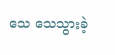သေ သေသွားခဲ့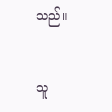သည်။


သူ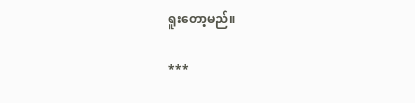ရူးတော့မည်။

***